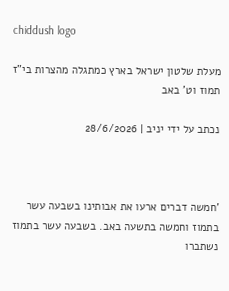chiddush logo

מעלת שלטון ישראל בארץ כמתגלה מהצרות בי"ז תמוז וט' באב

נכתב על ידי יניב | 28/6/2026



'חמשה דברים ארעו את אבותינו בשבעה עשר בתמוז וחמשה בתשעה באב. בשבעה עשר בתמוז נשתברו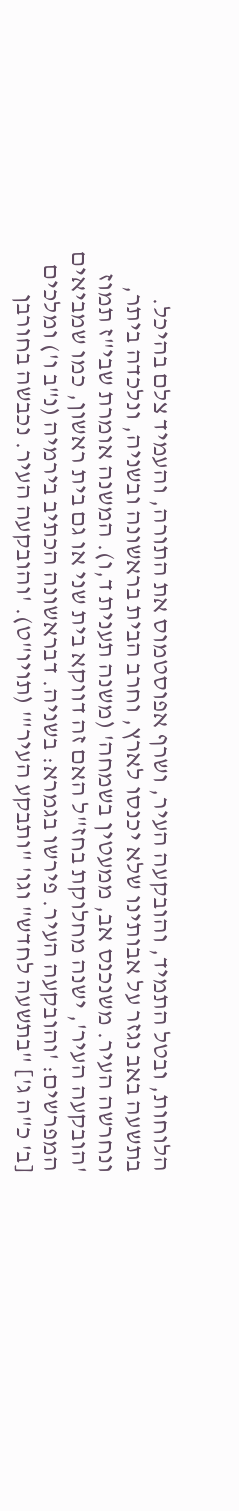הלוחות, ובטל התמיד, והובקעה העיר, ושרף אפוסטמוס את התורה, והעמיד צלם בהיכל. בתשעה באב נגזר על אבותינו שלא יכנסו לארץ, וחרב הבית בראשונה ובשניה, ונלכדה ביתר, ונחרשה העיר. משנכנס אב, ממעטין בשמחה' (משנה תענית ד,ו). המשנה אומרת שבי"ז תמוז 'הובקעה העיר', ישנה מחלוקת בחז"ל האם זה דווקא בית שני או גם בית ראשון, כמו שמביאים המפרשים: 'והובקעה העיר. פירשו בגמרא: בשניה. דבראשונה הכתיב בירמיה (נ"ב ו') ומלכים [ב' כ"ה ג'] "בתשעה לחדש" וגו' "ותבקע העיר"' (תויו"ט). 'והובקעה העיר. נכבשה בחורבן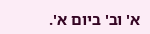א' וב' ביום א'.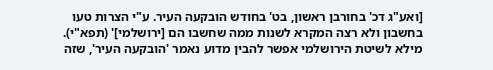[ואע"ג דכ' בחורבן ראשון, בט' בחודש הובקעה העיר. ע"י הצרות טעו בחשבון ולא רצה המקרא לשנות ממה שחשבו הם [ירושלמי]' (תפא"י). מילא לשיטת הירושלמי אפשר להבין מדוע נאמר 'הובקעה העיר', שזה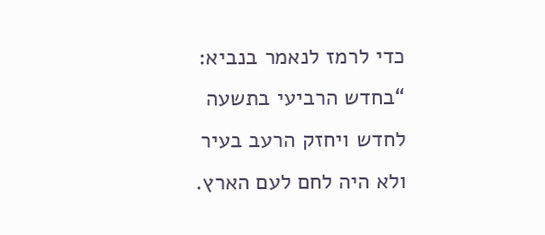כדי לרמז לנאמר בנביא: “בחדש הרביעי בתשעה לחדש ויחזק הרעב בעיר ולא היה לחם לעם הארץ.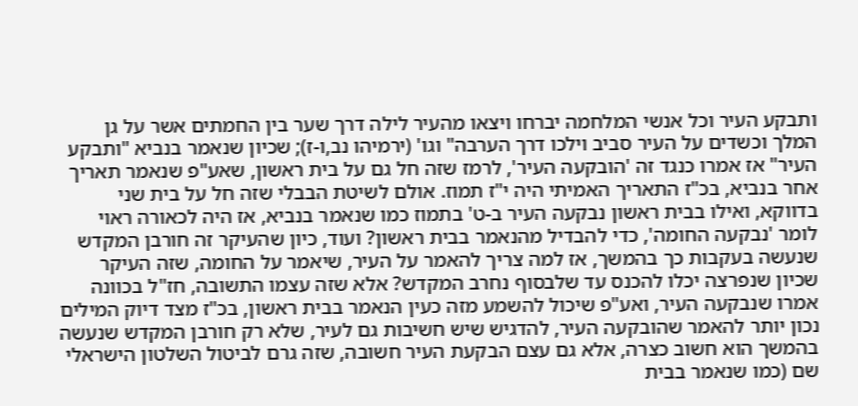ותבקע העיר וכל אנשי המלחמה יברחו ויצאו מהעיר לילה דרך שער בין החמתים אשר על גן המלך וכשדים על העיר סביב וילכו דרך הערבה" וגו' (ירמיהו נב,ו-ז); שכיון שנאמר בנביא "ותבקע העיר" אז אמרו כנגד זה 'הובקעה העיר', לרמז שזה חל גם על בית ראשון, שאע"פ שנאמר תאריך אחר בנביא, בכ"ז התאריך האמיתי היה י"ז תמוז. אולם לשיטת הבבלי שזה חל על בית שני בדווקא, ואילו בבית ראשון נבקעה העיר ב-ט' בתמוז כמו שנאמר בנביא, אז היה לכאורה ראוי לומר 'נבקעה החומה', כדי להבדיל מהנאמר בבית ראשון? ועוד, כיון שהעיקר זה חורבן המקדש שנעשה בעקבות כך בהמשך, אז למה צריך להאמר על העיר, שיאמר על החומה, שזה העיקר שכיון שנפרצה יכלו להכנס עד שלבסוף נחרב המקדש? אלא שזה עצמו התשובה, חז"ל בכוונה אמרו שנבקעה העיר, ואע"פ שיכול להשמע מזה כעין הנאמר בבית ראשון, בכ"ז מצד דיוק המילים נכון יותר להאמר שהובקעה העיר, להדגיש שיש חשיבות גם לעיר, שלא רק חורבן המקדש שנעשה בהמשך הוא חשוב כצרה, אלא גם עצם הבקעת העיר חשובה, שזה גרם לביטול השלטון הישראלי שם (כמו שנאמר בבית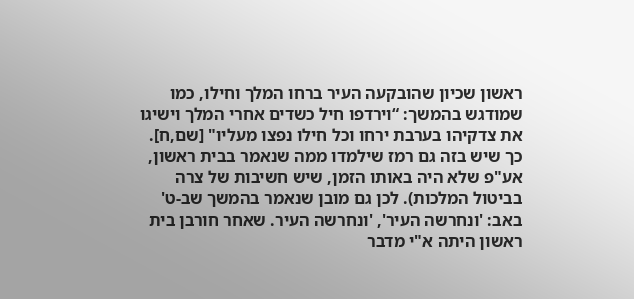ראשון שכיון שהובקעה העיר ברחו המלך וחילו, כמו שמודגש בהמשך: “וירדפו חיל כשדים אחרי המלך וישיגו את צדקיהו בערבת ירחו וכל חילו נפצו מעליו" [שם,ח]. כך שיש בזה גם רמז שילמדו ממה שנאמר בבית ראשון, אע"פ שלא היה באותו הזמן, שיש חשיבות של צרה בביטול המלכות). לכן גם מובן שנאמר בהמשך שב-ט' באב: 'ונחרשה העיר', 'ונחרשה העיר. שאחר חורבן בית ראשון היתה א"י מדבר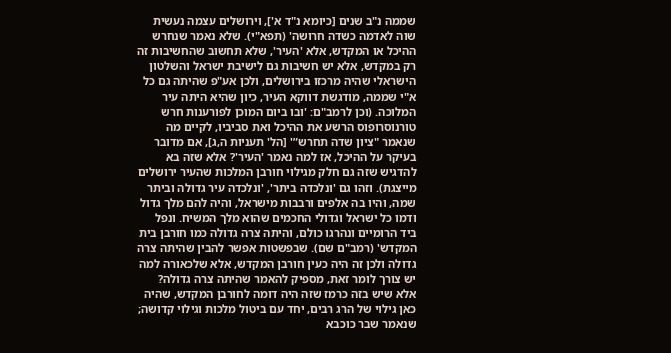שממה נ"ב שנים [כיומא נ"ד א'], וירושלים עצמה נעשית שוה לאדמה כשדה חרושה' (תפא"י). שלא נאמר שנחרש ההיכל או המקדש, אלא 'העיר', שלא תחשוב שהחשיבות זה רק במקדש, אלא יש חשיבות גם לישיבת ישראל והשלטון הישראלי שהיה מרכזו בירושלים, ולכן אע"פ שהיתה גם כל א"י שממה, מודגשת דווקא העיר, כיון שהיא היתה עיר המלוכה. (וכן לרמב"ם: 'ובו ביום המוכן לפורענות חרש טורנוסרופוס הרשע את ההיכל ואת סביביו, לקיים מה שנאמר "ציון שדה תחרש”' [הל' תעניות ה,ג], אם מדובר בעיקר על ההיכל, אז למה נאמר 'העיר'? אלא שזה בא להדגיש שזה גם חלק מגילוי חורבן המלכות שהעיר ירושלים מייצגת). וזהו גם 'ונלכדה ביתר', 'ונלכדה עיר גדולה וביתר שמה, והיו בה אלפים ורבבות מישראל, והיה להם מלך גדול ודמו כל ישראל וגדולי החכמים שהוא מלך המשיח. ונפל ביד הרומיים ונהרגו כולם, והיתה צרה גדולה כמו חורבן בית המקדש' (רמב"ם שם). שבפשטות אפשר להבין שהיתה צרה גדולה ולכן זה היה כעין חורבן המקדש, אלא שלכאורה למה יש צורך לומר זאת, מספיק להאמר שהיתה צרה גדולה? אלא שיש בזה כרמז שזה היה דומה לחורבן המקדש, שהיה כאן גילוי של הרג רבים, יחד עם ביטול מלכות וגילוי קדושה; שנאמר שבר כוכבא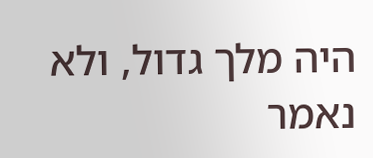היה מלך גדול, ולא נאמר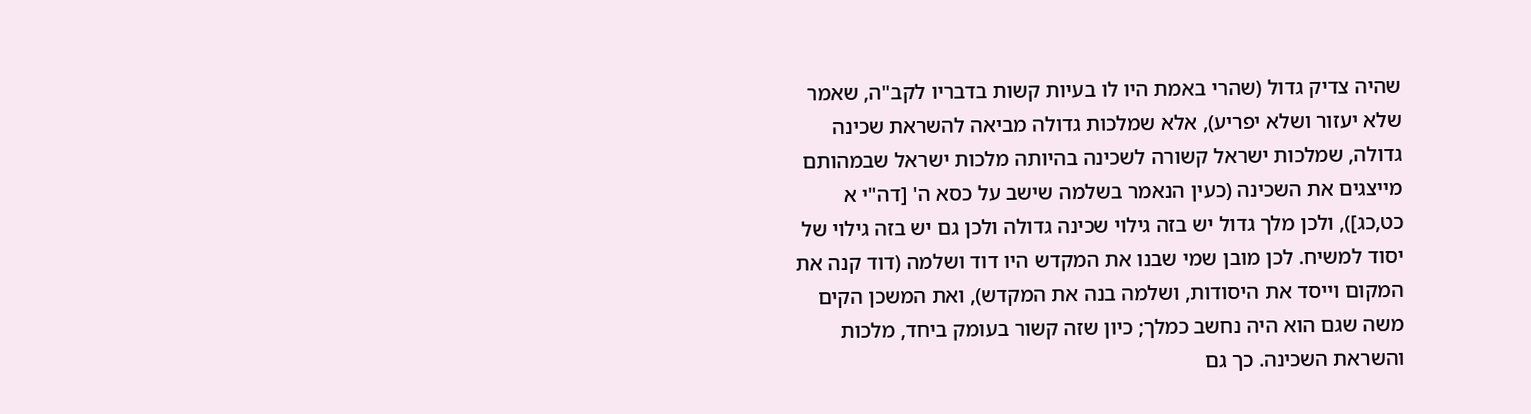שהיה צדיק גדול (שהרי באמת היו לו בעיות קשות בדבריו לקב"ה, שאמר שלא יעזור ושלא יפריע), אלא שמלכות גדולה מביאה להשראת שכינה גדולה, שמלכות ישראל קשורה לשכינה בהיותה מלכות ישראל שבמהותם מייצגים את השכינה (כעין הנאמר בשלמה שישב על כסא ה' [דה"י א כט,כג]), ולכן מלך גדול יש בזה גילוי שכינה גדולה ולכן גם יש בזה גילוי של יסוד למשיח. לכן מובן שמי שבנו את המקדש היו דוד ושלמה (דוד קנה את המקום וייסד את היסודות, ושלמה בנה את המקדש), ואת המשכן הקים משה שגם הוא היה נחשב כמלך; כיון שזה קשור בעומק ביחד, מלכות והשראת השכינה. כך גם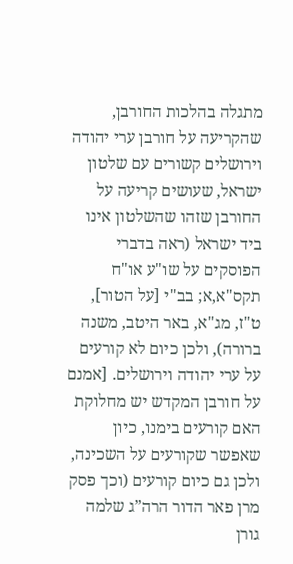מתגלה בהלכות החורבן, שהקריעה על חורבן ערי יהודה וירושלים קשורים עם שלטון ישראל, שעושים קריעה על החורבן שזהו שהשלטון אינו ביד ישראל (ראה בדברי הפוסקים על שו"ע או"ח תקס"א,א; בב"י [על הטור], ט"ז, מג"א, באר היטב, משנה ברורה), ולכן כיום לא קורעים על ערי יהודה וירושלים. [אמנם על חורבן המקדש יש מחלוקת האם קורעים בימנו, כיון שאפשר שקורעים על השכינה, ולכן גם כיום קורעים (וכך פסק מרן פאר הדור הרה”ג שלמה גורן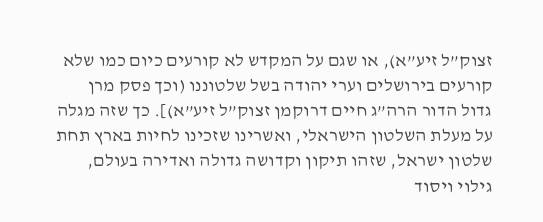זצוק”ל זיע”א), או שגם על המקדש לא קורעים כיום כמו שלא קורעים בירושלים וערי יהודה בשל שלטוננו (וכך פסק מרן גדול הדור הרה”ג חיים דרוקמן זצוק”ל זיע”א)]. כך שזה מגלה על מעלת השלטון הישראלי, ואשרינו שזכינו לחיות בארץ תחת שלטון ישראל, שזהו תיקון וקדושה גדולה ואדירה בעולם, גילוי ויסוד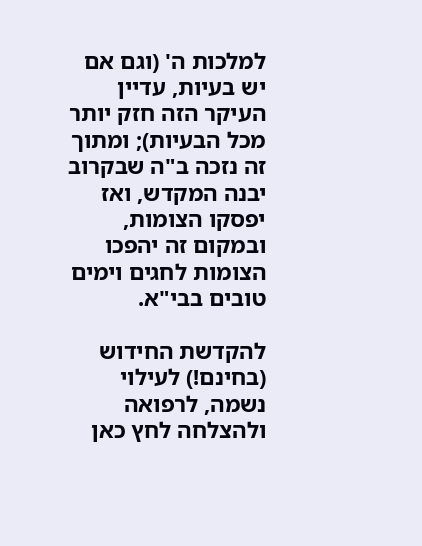למלכות ה' (וגם אם יש בעיות, עדיין העיקר הזה חזק יותר מכל הבעיות); ומתוך זה נזכה ב"ה שבקרוב יבנה המקדש, ואז יפסקו הצומות, ובמקום זה יהפכו הצומות לחגים וימים טובים בבי"א.

להקדשת החידוש (בחינם!) לעילוי נשמה, לרפואה ולהצלחה לחץ כאן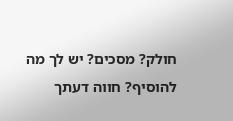חולק? מסכים? יש לך מה להוסיף? חווה דעתך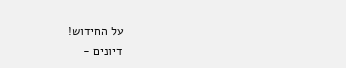על החידוש!
דיונים -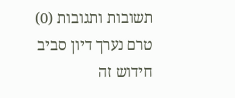תשובות ותגובות (0)
טרם נערך דיון סביב חידוש זה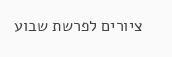ציורים לפרשת שבוע